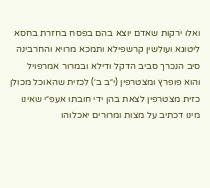ואלו ירקות שאדם יוצא בהם בפסח בחזרת בחסא ליטוגא ועולשין קרשפילא ותמכא מרויא והחרבינה סיב הנכרך סביב הדקל ודילא ובמרור אמרפויל והוא פופרץ ומצטרפין (י״ב ב׳) לכזית שהאוכל מכולן כזית מצטרפין לצאת בהן ידי חובתו אעפ״י שאינו מינו דכתיב על מצות ומרורים יאכלוהו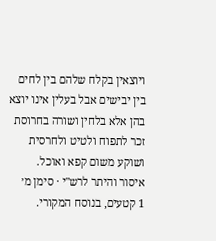ויוצאין בקלח שלהם בין לחים בין יבישים אבל בעלין אינו יוצא בהן אלא בלחין ושורה בחרוסת זכר לתפוח ולטיט ולחרסית ושוקע משום קפא ואוכל.
איסור והיתר לרש"י · סימן מ׳
1 קטעים, בנוסח המקורי.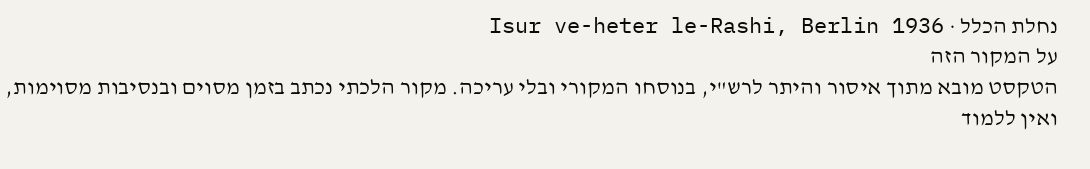נחלת הכלל · Isur ve-heter le-Rashi, Berlin 1936
על המקור הזה
הטקסט מובא מתוך איסור והיתר לרש"י, בנוסחו המקורי ובלי עריכה. מקור הלכתי נכתב בזמן מסוים ובנסיבות מסוימות, ואין ללמוד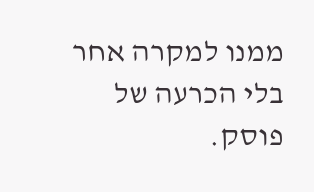ממנו למקרה אחר בלי הכרעה של פוסק.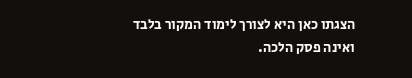הצגתו כאן היא לצורך לימוד המקור בלבד ואינה פסק הלכה.